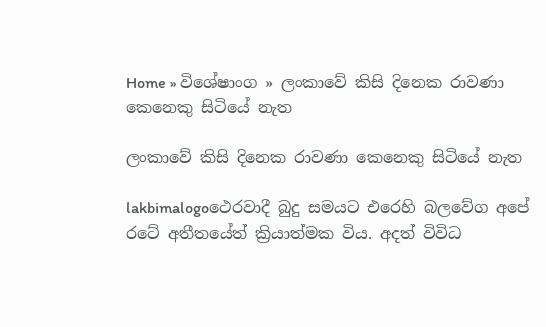Home » විශේෂාංග » ලංකාවේ කිසි දිනෙක රාවණා කෙනෙකු සිටියේ නැත

ලංකාවේ කිසි දිනෙක රාවණා කෙනෙකු සිටියේ නැත

lakbimalogoථෙරවාදී බුදු සමයට එරෙහි බලවේග අපේ රටේ අතීතයේත් ක්‍රියාත්මක විය. අදත් විවිධ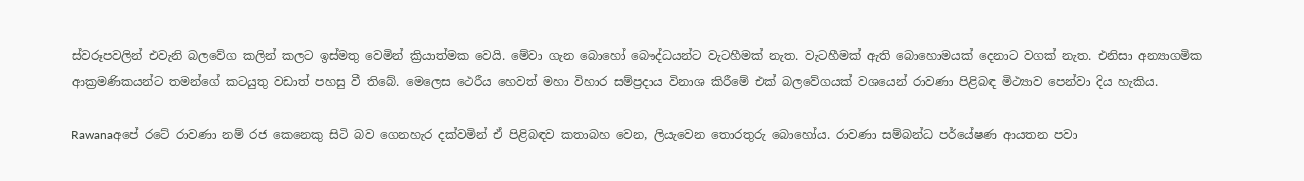ස්වරූපවලින් එවැනි බලවේග කලින් කලට ඉස්මතු වෙමින් ක්‍රියාත්මක වෙයි. මේවා ගැන බොහෝ බෞද්ධයන්ට වැටහීමක් නැත. වැටහීමක් ඇති බොහොමයක් දෙනාට වගක් නැත. එනිසා අන්‍යාගමික ආක්‍රමණිකයන්ට තමන්ගේ කටයුතු වඩාත් පහසු වී තිබේ. මෙලෙස ථෙරීය හෙවත් මහා විහාර සම්ප්‍රදාය විනාශ කිරීමේ එක් බලවේගයක් වශයෙන් රාවණා පිළිබඳ මිථ්‍යාව පෙන්වා දිය හැකිය.

Rawanaඅපේ රටේ රාවණා නම් රජ කෙනෙකු සිටි බව ගෙනහැර දක්වමින් ඒ පිළිබඳව කතාබහ වෙන, ලියැවෙන තොරතුරු බොහෝය. රාවණා සම්බන්ධ පර්යේෂණ ආයතන පවා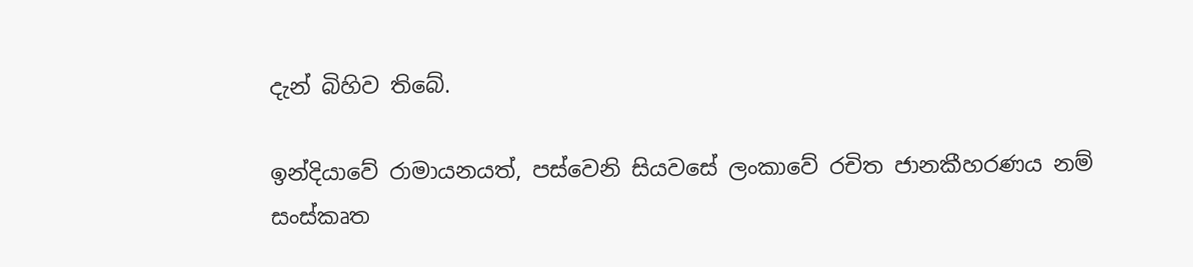දැන් බිහිව තිබේ.

ඉන්දියාවේ රාමායනයත්, පස්වෙනි සියවසේ ලංකාවේ රචිත ජානකීහරණය නම් සංස්කෘත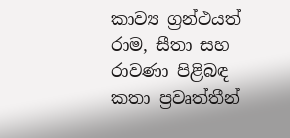කාව්‍ය ග්‍රන්ථයත් රාම, සීතා සහ රාවණා පිළිබඳ කතා ප්‍රවෘත්තීන්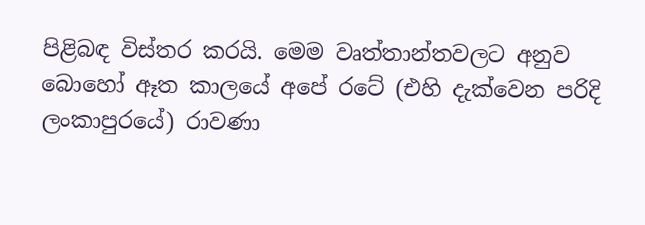පිළිබඳ විස්තර කරයි. මෙම වෘත්තාන්තවලට අනුව බොහෝ ඈත කාලයේ අපේ රටේ (එහි දැක්වෙන පරිදි ලංකාපුරයේ) රාවණා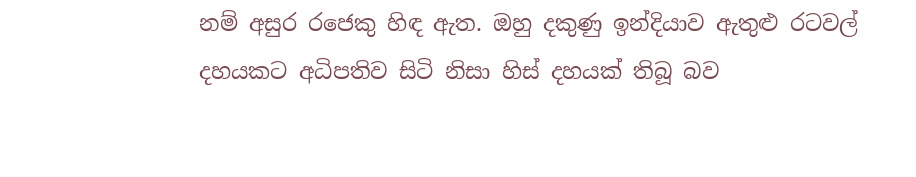නම් අසුර රජෙකු හිඳ ඇත. ඔහු දකුණු ඉන්දියාව ඇතුළු රටවල් දහයකට අධිපතිව සිටි නිසා හිස් දහයක් තිබූ බව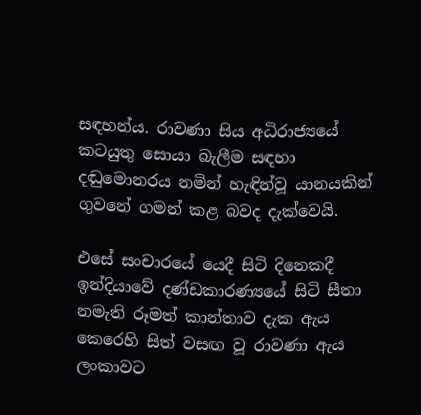සඳහන්ය. රාවණා සිය අධිරාජ්‍යයේ කටයුතු සොයා බැලීම සඳහා දඬුමොනරය නමින් හැඳින්වූ යානයකින් ගුවනේ ගමන් කළ බවද දැක්වෙයි.

එසේ සංචාරයේ යෙදී සිටි දිනෙකදී ඉන්දියාවේ දණ්ඩකාරණ්‍යයේ සිටි සීතා නමැති රූමත් කාන්තාව දැක ඇය කෙරෙහි සිත් වසඟ වූ රාවණා ඇය ලංකාවට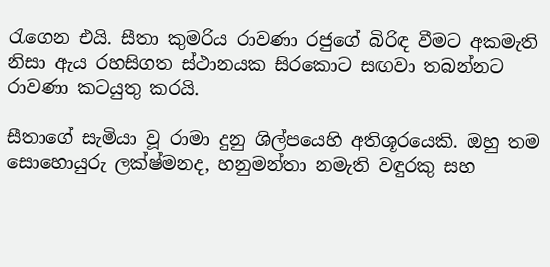රැගෙන එයි. සීතා කුමරිය රාවණා රජුගේ බිරිඳ වීමට අකමැති නිසා ඇය රහසිගත ස්ථානයක සිරකොට සඟවා තබන්නට රාවණා කටයුතු කරයි.

සීතාගේ සැමියා වූ රාමා දුනු ශිල්පයෙහි අතිශූරයෙකි. ඔහු තම සොහොයුරු ලක්ෂ්මනද, හනුමන්තා නමැති වඳුරකු සහ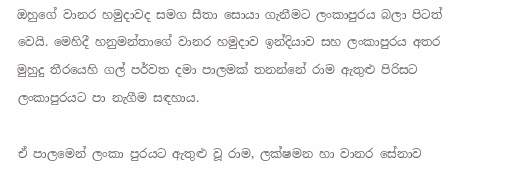ඔහුගේ වානර හමුදාවද සමග සීතා සොයා ගැනීමට ලංකාපුරය බලා පිටත් වෙයි. මෙහිදී හනුමන්තාගේ වානර හමුදාව ඉන්දියාව සහ ලංකාපුරය අතර මුහුදු තීරයෙහි ගල් පර්වත දමා පාලමක් තනන්නේ රාම ඇතුළු පිරිසට ලංකාපුරයට පා නැගීම සඳහාය.

ඒ පාලමෙන් ලංකා පුරයට ඇතුළු වූ රාම, ලක්ෂමන හා වානර සේනාව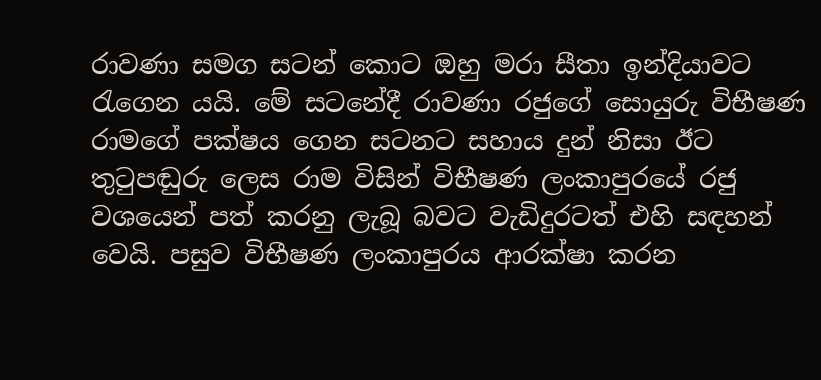රාවණා සමග සටන් කොට ඔහු මරා සීතා ඉන්දියාවට රැගෙන යයි. මේ සටනේදී රාවණා රජුගේ සොයුරු විභීෂණ රාමගේ පක්ෂය ගෙන සටනට සහාය දුන් නිසා ඊට තුටුපඬුරු ලෙස රාම විසින් විභීෂණ ලංකාපුරයේ රජු වශයෙන් පත් කරනු ලැබූ බවට වැඩිදුරටත් එහි සඳහන් වෙයි. පසුව විභීෂණ ලංකාපුරය ආරක්ෂා කරන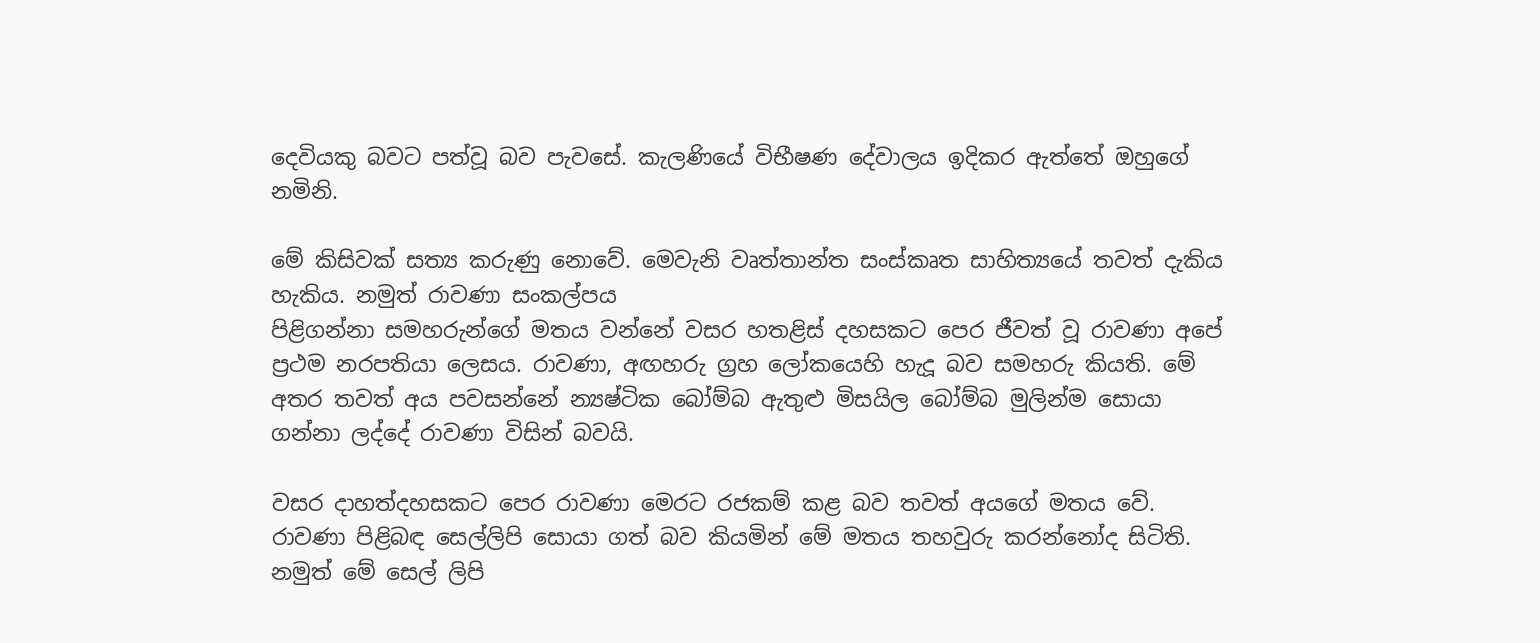දෙවියකු බවට පත්වූ බව පැවසේ. කැලණියේ විභීෂණ දේවාලය ඉදිකර ඇත්තේ ඔහුගේ නමිනි.

මේ කිසිවක් සත්‍ය කරුණු නොවේ. මෙවැනි වෘත්තාන්ත සංස්කෘත සාහිත්‍යයේ තවත් දැකිය හැකිය. නමුත් රාවණා සංකල්පය
පිළිගන්නා සමහරුන්ගේ මතය වන්නේ වසර හතළිස් දහසකට පෙර ජීවත් වූ රාවණා අපේ ප්‍රථම නරපතියා ලෙසය. රාවණා, අඟහරු ග්‍රහ ලෝකයෙහි හැදූ බව සමහරු කියති. මේ අතර තවත් අය පවසන්නේ න්‍යෂ්ටික බෝම්බ ඇතුළු මිසයිල බෝම්බ මුලින්ම සොයා ගන්නා ලද්දේ රාවණා විසින් බවයි.

වසර දාහත්දහසකට පෙර රාවණා මෙරට රජකම් කළ බව තවත් අයගේ මතය වේ. රාවණා පිළිබඳ සෙල්ලිපි සොයා ගත් බව කියමින් මේ මතය තහවුරු කරන්නෝද සිටිති. නමුත් මේ සෙල් ලිපි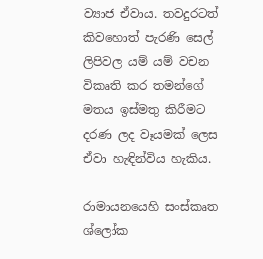ව්‍යාජ ඒවාය. තවදුරටත් කිවහොත් පැරණි සෙල් ලිපිවල යම් යම් වචන විකෘති කර තමන්ගේ මතය ඉස්මතු කිරීමට දරණ ලද වෑයමක් ලෙස ඒවා හැඳින්විය හැකිය.

රාමායනයෙහි සංස්කෘත ශ්ලෝක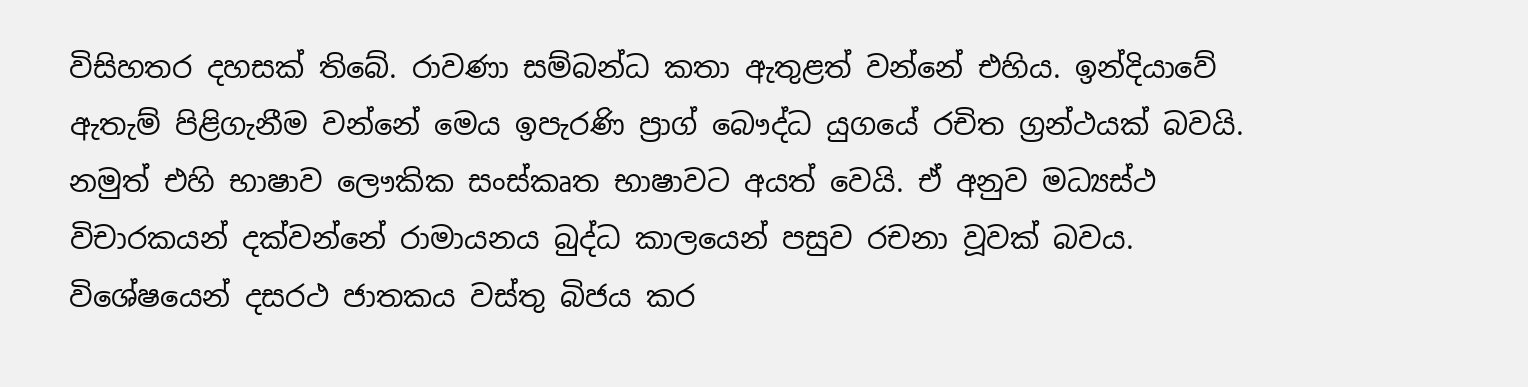විසිහතර දහසක් තිබේ. රාවණා සම්බන්ධ කතා ඇතුළත් වන්නේ එහිය. ඉන්දියාවේ ඇතැම් පිළිගැනීම වන්නේ මෙය ඉපැරණි ප්‍රාග් බෞද්ධ යුගයේ රචිත ග්‍රන්ථයක් බවයි. නමුත් එහි භාෂාව ලෞකික සංස්කෘත භාෂාවට අයත් වෙයි. ඒ අනුව මධ්‍යස්ථ විචාරකයන් දක්වන්නේ රාමායනය බුද්ධ කාලයෙන් පසුව රචනා වූවක් බවය. විශේෂයෙන් දසරථ ජාතකය වස්තු බිජය කර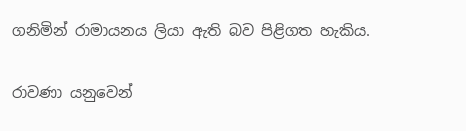ගනිමින් රාමායනය ලියා ඇති බව පිළිගත හැකිය.

රාවණා යනුවෙන්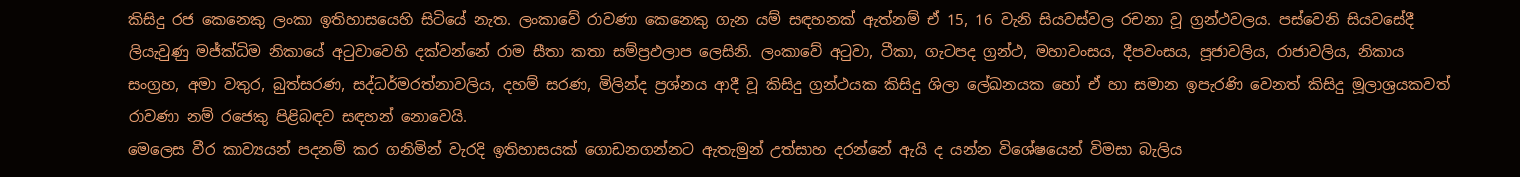කිසිදු රජ කෙනෙකු ලංකා ඉතිහාසයෙහි සිටියේ නැත. ලංකාවේ රාවණා කෙනෙකු ගැන යම් සඳහනක් ඇත්නම් ඒ 15, 16 වැනි සියවස්වල රචනා වූ ග්‍රන්ථවලය. පස්වෙනි සියවසේදී ලියැවුණු මජ්ක්ධිම නිකායේ අටුවාවෙහි දක්වන්නේ රාම සීතා කතා සම්ප්‍රඵලාප ලෙසිනි. ලංකාවේ අටුවා, ටීකා, ගැටපද ග්‍රන්ථ, මහාවංසය, දීපවංසය, පූජාවලිය, රාජාවලිය, නිකාය සංග්‍රහ, අමා වතුර, බුත්සරණ, සද්ධර්මරත්නාවලිය, දහම් සරණ, මිලින්ද ප්‍රශ්නය ආදී වූ කිසිදු ග්‍රන්ථයක කිසිදු ශිලා ‍ලේඛනයක හෝ ඒ හා සමාන ඉපැරණි වෙනත් කිසිදු මූලාශ්‍රයකවත් රාවණා නම් රජෙකු පිළිබඳව සඳහන් නොවෙයි.
මෙලෙස වීර කාව්‍යයන් පදනම් කර ගනිමින් වැරදි ඉතිහාසයක් ගොඩනගන්නට ඇතැමුන් උත්සාහ දරන්නේ ඇයි ද යන්න විශේෂයෙන් විමසා බැලිය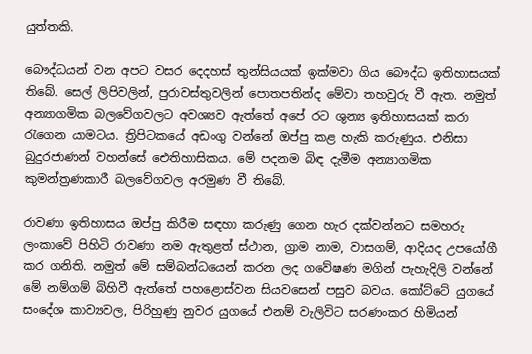යුත්තකි.

බෞද්ධයන් වන අපට වසර දෙදහස් තුන්සියයක් ඉක්මවා ගිය බෞද්ධ ඉතිහාසයක් තිබේ. සෙල් ලිපිවලින්, පුරාවස්තුවලින් ‍පොතපතින්ද මේවා තහවුරු වී ඇත. නමුත් අන්‍යාගමික බලවේගවලට අවශ්‍යව ඇත්තේ අපේ රට ශුන්‍ය ඉතිහාසයක් කරා රැගෙන යාමටය. ත්‍රිපිටකයේ අඩංගු වන්නේ ඔප්පු කළ හැකි කරුණුය. එනිසා බුදුරජාණන් වහන්සේ ඓතිහාසිකය. මේ පදනම බිඳ දැමීම අන්‍යාගමික කුමන්ත්‍රණකාරී බලවේගවල අරමුණ වී තිබේ.

රාවණා ඉතිහාසය ඔප්පු කිරීම සඳහා කරුණු ගෙන හැර දක්වන්නට සමහරු ලංකාවේ පිහිටි රාවණා නම ඇතුළත් ස්ථාන, ග්‍රාම නාම, වාසගම්, ආදියද උපයෝගී කර ගනිති. නමුත් මේ සම්බන්ධයෙන් කරන ලද ගවේෂණ මගින් පැහැදිලි වන්නේ මේ නම්ගම් බිහිවී ඇත්තේ පහළොස්වන සියවසෙන් පසුව බවය. කෝට්ටේ යුගයේ සංදේශ කාව්‍යවල, පිරිහුණු නුවර යුගයේ එනම් වැලිවිට සරණංකර හිමියන්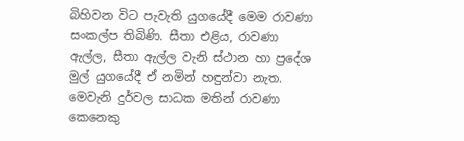බිහිවන විට පැවැති යුගයේදී මෙම රාවණා සංකල්ප තිබිණි. සීතා එළිය, රාවණා ඇල්ල, සීතා ඇල්ල වැනි ස්ථාන හා ප්‍රදේශ මුල් යුගයේදී ඒ නමින් හඳුන්වා නැත. මෙවැනි දුර්වල සාධක මතින් රාවණා කෙනෙකු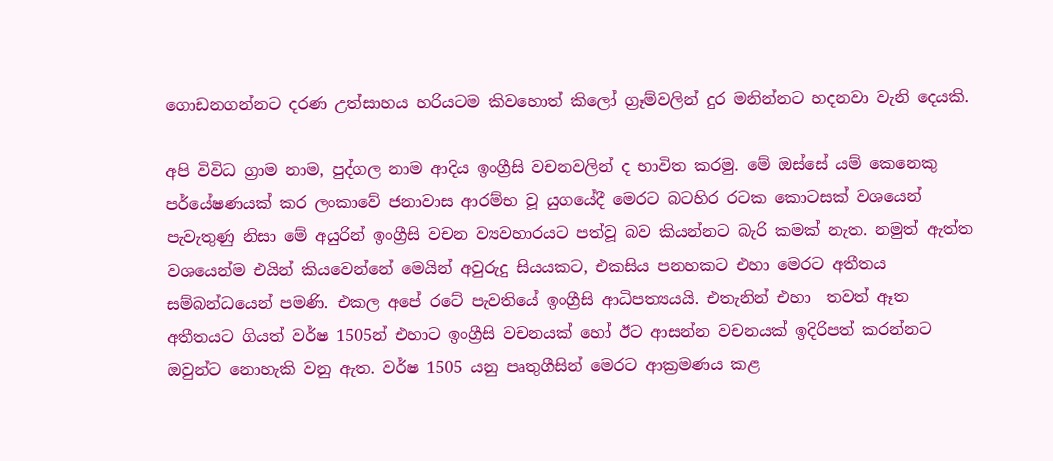ගොඩනගන්නට දරණ උත්සාහය හරියටම කිවහොත් කිලෝ ග්‍රෑම්වලින් දුර මනින්නට හදනවා වැනි දෙයකි.

අපි විවිධ ග්‍රාම නාම, පුද්ගල නාම ආදිය ඉංග්‍රීසි වචනවලින් ද භාවිත කරමු. මේ ඔස්සේ යම් කෙනෙකු පර්යේෂණයක් කර ලංකාවේ ජනාවාස ආරම්භ වූ යුගයේදී මෙරට බටහිර රටක කොටසක් වශයෙන් පැවැතුණු නිසා මේ අයුරින් ඉංග්‍රීසි වචන ව්‍යවහාරයට පත්වූ බව කියන්නට බැරි කමක් නැත. නමුත් ඇත්ත වශයෙන්ම එයින් කියවෙන්නේ මෙයින් අවුරුදු සියයකට, එකසිය පනහකට එහා මෙරට අතීතය සම්බන්ධයෙන් පමණි. එකල අපේ රටේ පැවතියේ ඉංග්‍රීසි ආධිපත්‍යයයි. එතැනින් එහා  තවත් ඈත අතීතයට ගියත් වර්ෂ 1505න් එහාට ඉංග්‍රීසි වචනයක් හෝ ඊට ආසන්න වචනයක් ඉදිරිපත් කරන්නට ඔවුන්ට නොහැකි වනු ඇත. වර්ෂ 1505 යනු පෘතුගීසින් මෙරට ආක්‍රමණය කළ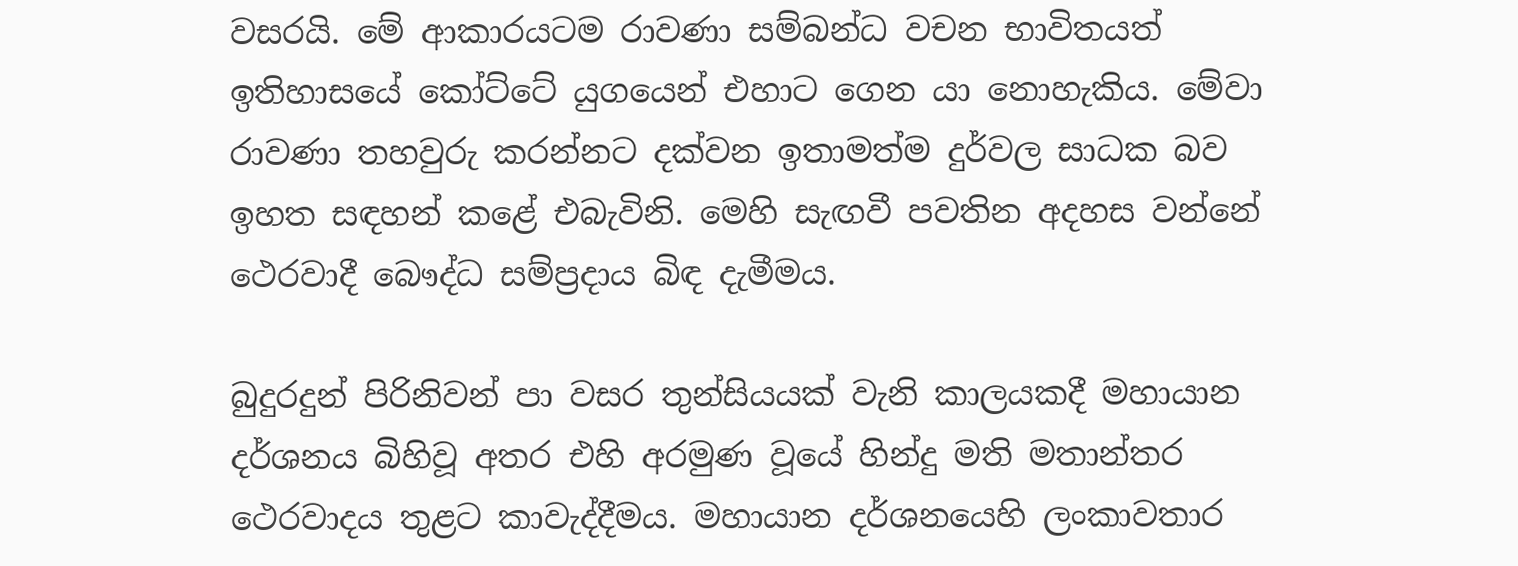වසරයි. මේ ආකාරයටම රාවණා සම්බන්ධ වචන භාවිතයත් ඉතිහාසයේ කෝට්ටේ යුගයෙන් එහාට ගෙන යා නොහැකිය. මේවා රාවණා තහවුරු කරන්නට දක්වන ඉතාමත්ම දුර්වල සාධක බව ඉහත සඳහන් කළේ එබැවිනි. මෙහි සැඟවී පවතින අදහස වන්නේ ථෙරවාදී බෞද්ධ සම්ප්‍රදාය බිඳ දැමීමය.

බුදුරදුන් පිරිනිවන් පා වසර තුන්සියයක් වැනි කාලයකදී මහායාන දර්ශනය බිහිවූ අතර එහි අරමුණ වූයේ හින්දු මති මතාන්තර ථෙරවාදය තුළට කාවැද්දීමය. මහායාන දර්ශනයෙහි ලංකාවතාර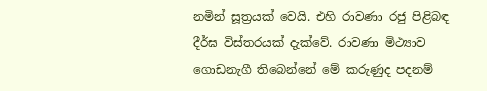නමින් සූත්‍රයක් වෙයි. එහි රාවණා රජු පිළිබඳ දීර්ඝ විස්තරයක් දැක්වේ. රාවණා මිථ්‍යාව ගොඩනැගී තිබෙන්නේ මේ කරුණුද පදනම්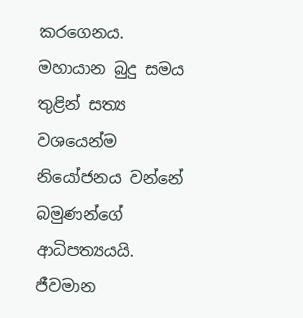කරගෙනය. මහායාන බුදු සමය තුළින් සත්‍ය වශයෙන්ම නියෝජනය වන්නේ බමුණන්ගේ ආධිපත්‍යයයි. ජීවමාන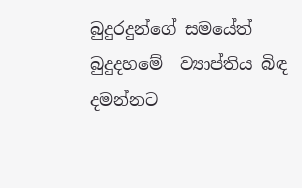බුදුරදුන්ගේ සමයේත් බුදුදහමේ  ව්‍යාප්තිය බිඳ දමන්නට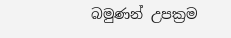බමුණන් උපක්‍රම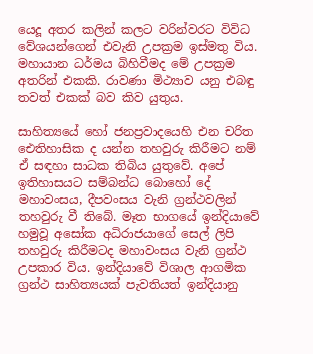යෙදූ අතර කලින් කලට වරින්වරට විවිධ වේශයන්ගෙන් එවැනි උපක්‍රම ඉස්මතු විය. මහායාන ධර්මය බිහිවීමද මේ උපක්‍රම අතරින් එකකි. රාවණා මිථ්‍යාව යනු එබඳු තවත් එකක් බව කිව යුතුය.

සාහිත්‍යයේ හෝ ජනප්‍රවාදයෙහි එන චරිත ඓතිහාසික ද යන්න තහවුරු කිරීමට නම් ඒ සඳහා සාධක තිබිය යුතුවේ. අපේ ඉතිහාසයට සම්බන්ධ බොහෝ දේ මහාවංසය, දීපවංසය වැනි ග්‍රන්ථවලින් තහවුරු වී තිබේ. මෑත භාගයේ ඉන්දියාවේ හමුවූ අසෝක අධිරාජයාගේ සෙල් ලිපි තහවුරු කිරීමටද මහාවංසය වැනි ග්‍රන්ථ උපකාර විය. ඉන්දියාවේ විශාල ආගමික ග්‍රන්ථ සාහිත්‍යයක් පැවතියත් ඉන්දියානු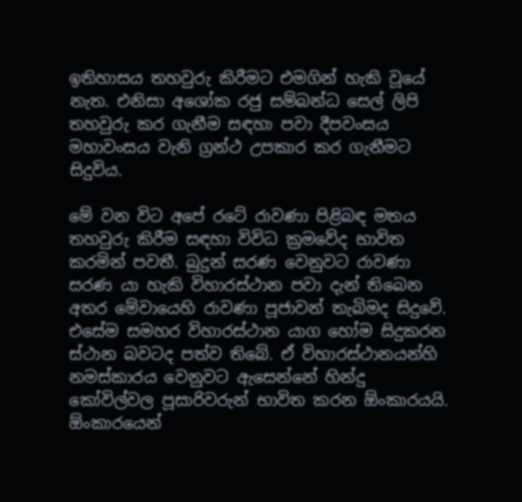ඉතිහාසය තහවුරු කිරීමට එමගින් හැකි වූයේ නැත. එනිසා අශෝක රජු සම්බන්ධ සෙල් ලිපි තහවුරු කර ගැනීම සඳහා පවා දීපවංසය මහාවංසය වැනි ග්‍රන්ථ උපකාර කර ගැනීමට සිදුවිය.

මේ වන විට අපේ රටේ රාවණා පිළිබඳ මතය තහවුරු කිරීම සඳහා විවිධ ක්‍රමවේද භාවිත කරමින් පවතී. බුදුන් සරණ වෙනුවට රාවණා සරණ යා හැකි විහාරස්ථාන පවා දැන් තිබෙන අතර මේවායෙහි රාවණා පූජාවන් තැබිමද සිදුවේ. එසේම සමහර විහාරස්ථාන යාග හෝම සිදුකරන ස්ථාන බවටද පත්ව තිබේ. ඒ විහාරස්ථානයන්හි නමස්කාරය වෙනුවට ඇසෙන්නේ හින්දු කෝවිල්වල පූසාරිවරුන් භාවිත කරන ඕංකාරයයි. ඕංකාරයෙන්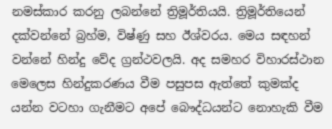නමස්කාර කරනු ලබන්නේ ත්‍රිමූර්තියයි. ත්‍රිමූර්තියෙන් දක්වන්නේ බ්‍රහ්ම, විෂ්ණු සහ ඊශ්වරය. මෙය සඳහන් වන්නේ හින්දු වේද ග්‍රන්ථවලයි. අද සමහර විහාරස්ථාන මෙලෙස හින්දුකරණය වීම පසුපස ඇත්තේ කුමක්ද යන්න වටහා ගැනීමට අපේ බෞද්ධයන්ට නොහැකි වීම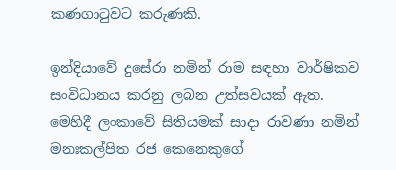කණගාටුවට කරුණකි.

ඉන්දියාවේ දුසේරා නමින් රාම සඳහා වාර්ෂිකව සංවිධානය කරනු ලබන උත්සවයක් ඇත. මෙහිදී ලංකාවේ සිතියමක් සාදා රාවණා නමින් මනඃකල්පිත රජ කෙනෙකුගේ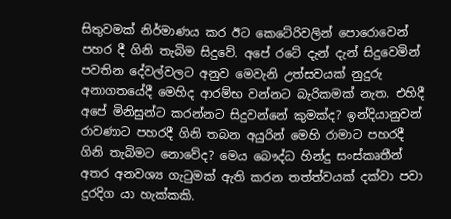සිතුවමක් නිර්මාණය කර ඊට කෙටේරිවලින් ‍පොරොවෙන් පහර දී ගිනි තැබිම සිදුවේ. අපේ රටේ දැන් දැන් සිදුවෙමින් පවතින දේවල්වලට අනුව මෙවැනි උත්සවයක් නුදුරු අනාගතයේදී මෙහිද ආරම්භ වන්නට බැරිකමක් නැත. එහිදී අපේ මිනිසුන්ට කරන්නට සිදුවන්නේ කුමක්ද? ඉන්දියානුවන් රාවණාට පහරදී ගිනි තබන අයුරින් මෙහි රාමාට පහරදී ගිනි තැබිමට නොවේද? මෙය බෞද්ධ හින්දු සංස්කෘතීන් අතර අනවශ්‍ය ගැටුමක් ඇති කරන තත්ත්වයක් දක්වා පවා දුරදිග යා හැක්කකි.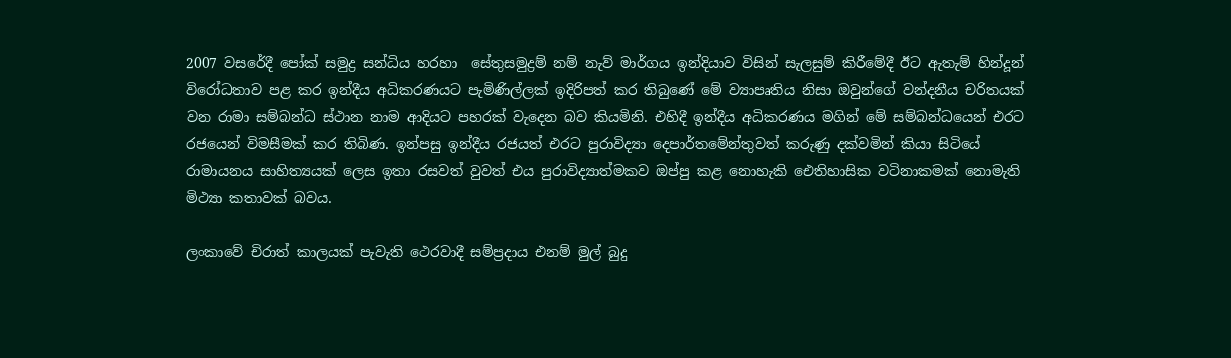2007 වසරේදී ‍පෝක් සමුද්‍ර සන්ධිය හරහා  සේතුසමුද්‍රම් නම් නැව් මාර්ගය ඉන්දියාව විසින් සැලසුම් කිරීමේදී ඊට ඇතැම් හින්දූන් විරෝධතාව පළ කර ඉන්දීය අධිකරණයට පැමිණිල්ලක් ඉදිරිපත් කර තිබුණේ මේ ව්‍යාපෘතිය නිසා ඔවුන්ගේ වන්දනීය චරිතයක් වන රාමා සම්බන්ධ ස්ථාන නාම ආදියට පහරක් වැදෙන බව කියමිනි. එහිදී ඉන්දීය අධිකරණය මගින් මේ සම්බන්ධයෙන් එරට රජයෙන් විමසීමක් කර තිබිණ. ඉන්පසු ඉන්දීය රජයත් එරට පුරාවිද්‍යා දෙපාර්තමේන්තුවත් කරුණු දක්වමින් කියා සිටියේ රාමායනය සාහිත්‍යයක් ලෙස ඉතා රසවත් වුවත් එය පුරාවිද්‍යාත්මකව ඔප්පු කළ නොහැකි ඓතිහාසික වටිනාකමක් නොමැති මිථ්‍යා කතාවක් බවය.

ලංකාවේ චිරාත් කාලයක් පැවැති ථෙරවාදී සම්ප්‍රදාය එනම් මුල් බුදු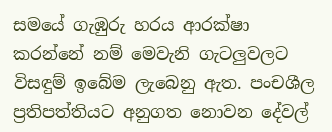සමයේ ගැඹුරු හරය ආරක්ෂා කරන්නේ නම් මෙවැනි ගැටලුවලට විසඳුම් ඉබේම ලැබෙනු ඇත. පංචශීල ප්‍රතිපත්තියට අනුගත නොවන දේවල්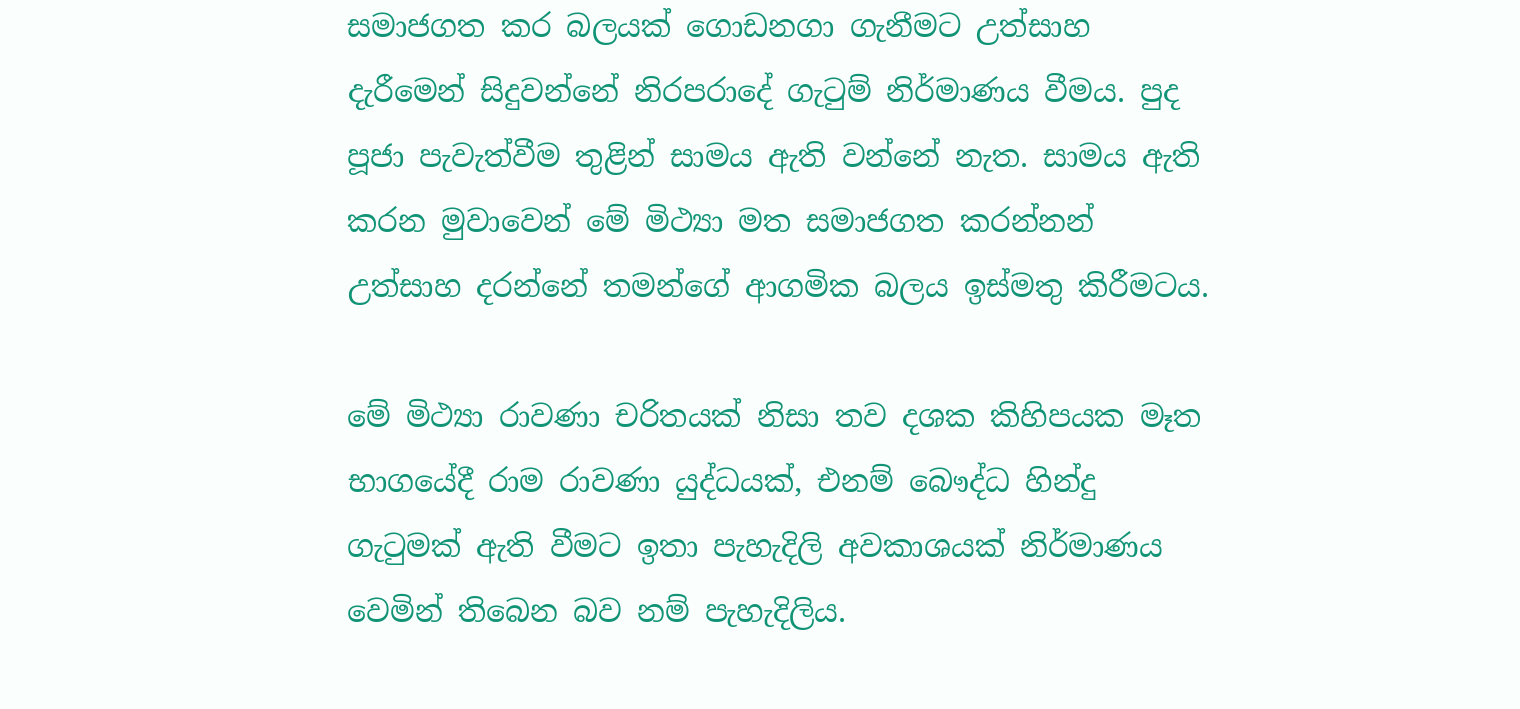සමාජගත කර බලයක් ගොඩනගා ගැනීමට උත්සාහ දැරීමෙන් සිදුවන්නේ නිරපරාදේ ගැටුම් නිර්මාණය වීමය. පුද පූජා පැවැත්වීම තුළින් සාමය ඇති වන්නේ නැත. සාමය ඇති කරන මුවාවෙන් මේ මිථ්‍යා මත සමාජගත කරන්නන් උත්සාහ දරන්නේ තමන්ගේ ආගමික බලය ඉස්මතු කිරීමටය.

මේ මිථ්‍යා රාවණා චරිතයක් නිසා තව දශක කිහිපයක මෑත භාගයේදී රාම රාවණා යුද්ධයක්, එනම් බෞද්ධ හින්දු ගැටුමක් ඇති වීමට ඉතා පැහැදිලි අවකාශයක් නිර්මාණය වෙමින් තිබෙන බව නම් පැහැදිලිය.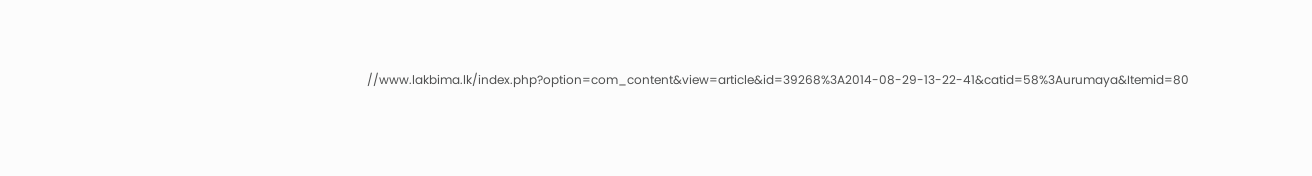//www.lakbima.lk/index.php?option=com_content&view=article&id=39268%3A2014-08-29-13-22-41&catid=58%3Aurumaya&Itemid=80